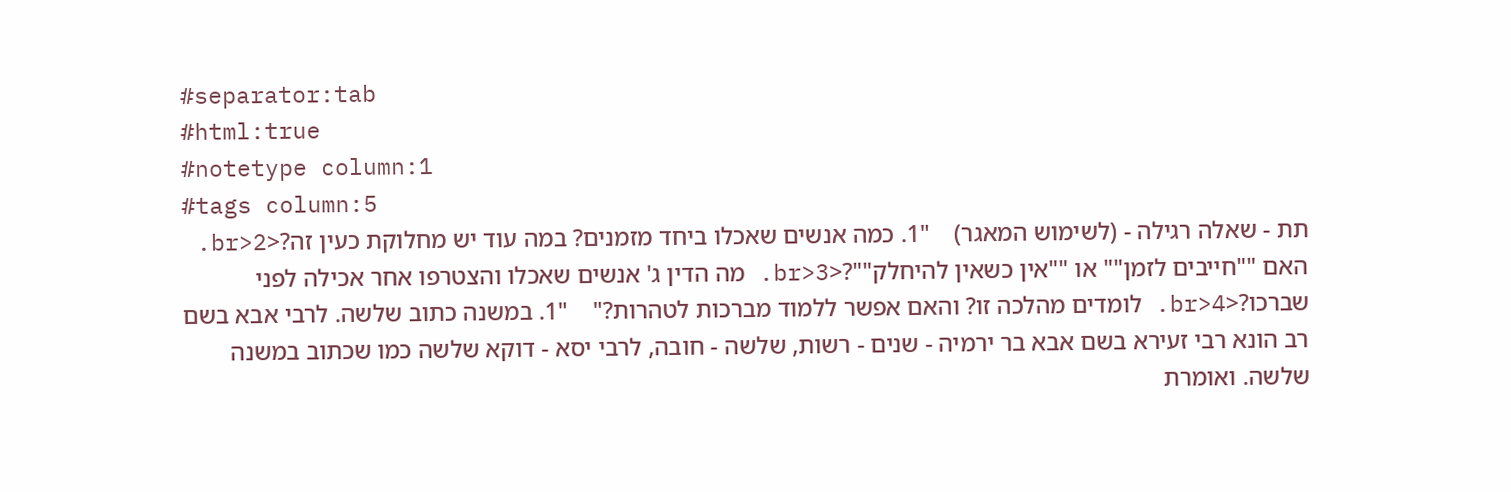#separator:tab
#html:true
#notetype column:1
#tags column:5
תת - שאלה רגילה - (לשימוש המאגר)    "1. כמה אנשים שאכלו ביחד מזמנים? במה עוד יש מחלוקת כעין זה?<br>2. האם ""חייבים לזמן"" או ""אין כשאין להיחלק""?<br>3. מה הדין ג' אנשים שאכלו והצטרפו אחר אכילה לפני שברכו?<br>4. לומדים מהלכה זו? והאם אפשר ללמוד מברכות לטהרות?"    "1. במשנה כתוב שלשה. לרבי אבא בשם רב הונא רבי זעירא בשם אבא בר ירמיה - שנים - רשות, שלשה - חובה, לרבי יסא - דוקא שלשה כמו שכתוב במשנה שלשה. ואומרת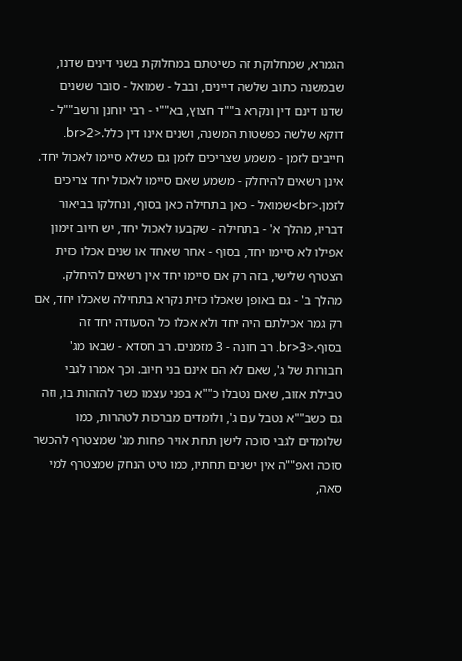הגמרא, שמחלוקת זה כשיטתם במחלוקת בשני דינים שדנו, שבמשנה כתוב שלשה דיינים, ובבל - שמואל - סובר ששנים שדנו דינם דין ונקרא ב""ד חצוץ, בא""י - רבי יוחנן ורשב""ל - דוקא שלשה כפשטות המשנה, ושנים אינו דין כלל.<br>2. חייבים לזמן - משמע שצריכים לזמן גם כשלא סיימו לאכול יחד. אינן רשאים להיחלק - משמע שאם סיימו לאכול יחד צריכים לזמן.<br>שמואל - כאן בתחילה כאן בסוף, ונחלקו בביאור דבריו, מהלך א' - בתחילה - שקבעו לאכול יחד, יש חיוב זימון אפילו לא סיימו יחד, בסוף - אחר שאחד או שנים אכלו כזית הצטרף שלישי, בזה רק אם סיימו יחד אין רשאים להיחלק. מהלך ב' - גם באופן שאכלו כזית נקרא בתחילה שאכלו יחד, אם רק גמר אכילתם היה יחד ולא אכלו כל הסעודה יחד זה בסוף.<br>3. רב חונה - 3 מזמנים. רב חסדא - שבאו מג' חבורות של ג', שאם לא הם אינם בני חיוב. וכך אמרו לגבי טבילת אזוב, שאם נטבלו כ""א בפני עצמו כשר להזהות בו, וזה גם כשב""א נטבל עם ג', ולומדים מברכות לטהרות, כמו שלומדים לגבי סוכה לישן תחת אויר פחות מג' שמצטרף להכשר סוכה ואפ""ה אין ישנים תחתיו, כמו טיט הנחק שמצטרף למי סאה,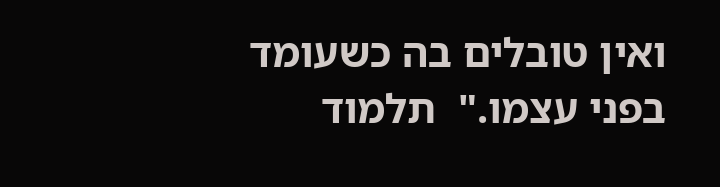ואין טובלים בה כשעומד בפני עצמו."  תלמוד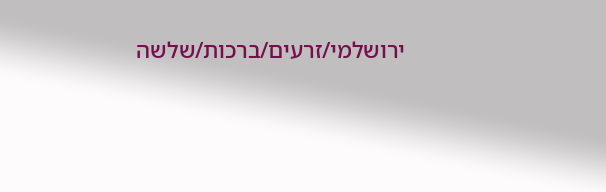ירושלמי/זרעים/ברכות/שלשה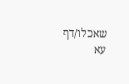שאכלו/דף עא